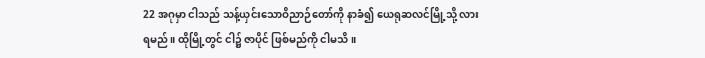22 အဂုမှာ ငါသည် သန့်ယှင်းသောဝိညာဉ်တော်ကို နာခံ၍ ယေရုဆလင်မြို့သို့ လားရမည်။ ထိုမြို့တွင် ငါ၌ ဇာပိုင် ဖြစ်မည်ကို ငါမသိ။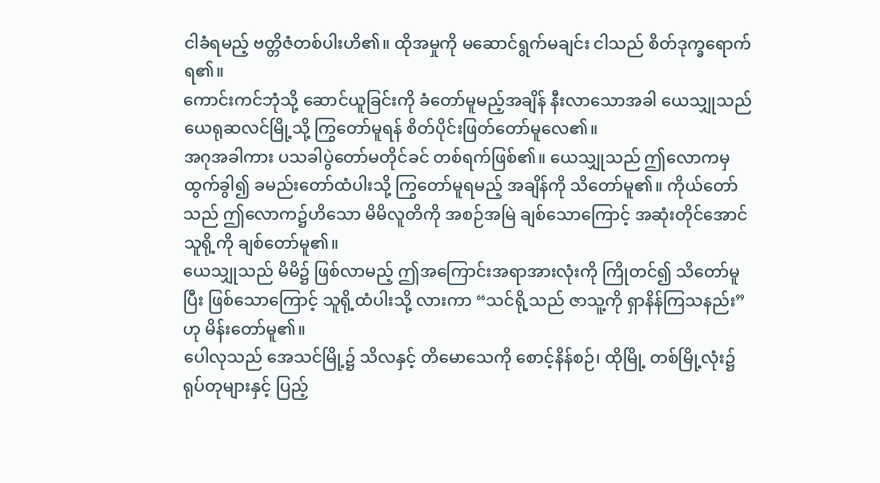ငါခံရမည့် ဗတ္တိဇံတစ်ပါးဟိ၏။ ထိုအမှုကို မဆောင်ရွက်မချင်း ငါသည် စိတ်ဒုက္ခရောက်ရ၏။
ကောင်းကင်ဘုံသို့ ဆောင်ယူခြင်းကို ခံတော်မူမည့်အချိန် နီးလာသောအခါ ယေသျှုသည် ယေရုဆလင်မြို့သို့ ကြွတော်မူရန် စိတ်ပိုင်းဖြတ်တော်မူလေ၏။
အဂုအခါကား ပသခါပွဲတော်မတိုင်ခင် တစ်ရက်ဖြစ်၏။ ယေသျှုသည် ဤလောကမှ ထွက်ခွါ၍ ခမည်းတော်ထံပါးသို့ ကြွတော်မူရမည့် အချိန်ကို သိတော်မူ၏။ ကိုယ်တော်သည် ဤလောက၌ဟိသော မိမိလူတိကို အစဉ်အမြဲ ချစ်သောကြောင့် အဆုံးတိုင်အောင် သူရို့ကို ချစ်တော်မူ၏။
ယေသျှုသည် မိမိ၌ ဖြစ်လာမည့် ဤအကြောင်းအရာအားလုံးကို ကြိုတင်၍ သိတော်မူပြီး ဖြစ်သောကြောင့် သူရို့ထံပါးသို့ လားကာ “သင်ရို့သည် ဇာသူ့ကို ရှာနိန်ကြသနည်း” ဟု မိန်းတော်မူ၏။
ပေါလုသည် အေသင်မြို့၌ သိလနှင့် တိမောသေကို စောင့်နိန်စဉ်၊ ထိုမြို့ တစ်မြို့လုံး၌ ရုပ်တုများနှင့် ပြည့်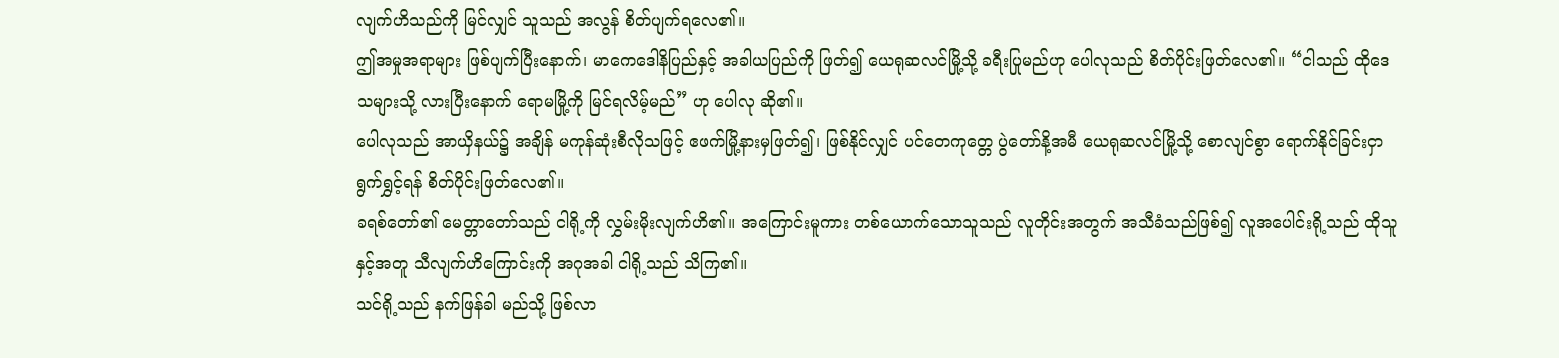လျက်ဟိသည်ကို မြင်လျှင် သူသည် အလွန် စိတ်ပျက်ရလေ၏။
ဤအမှုအရာများ ဖြစ်ပျက်ပြီးနောက်၊ မာကေဒေါနိပြည်နှင့် အခါယပြည်ကို ဖြတ်၍ ယေရုဆလင်မြို့သို့ ခရီးပြုမည်ဟု ပေါလုသည် စိတ်ပိုင်းဖြတ်လေ၏။ “ငါသည် ထိုဒေသများသို့ လားပြီးနောက် ရောမမြို့ကို မြင်ရလိမ့်မည်” ဟု ပေါလု ဆို၏။
ပေါလုသည် အာယှိနယ်၌ အချိန် မကုန်ဆုံးစီလိုသဖြင့် ဧဖက်မြို့နားမှဖြတ်၍၊ ဖြစ်နိုင်လျှင် ပင်တေကုတ္တေ ပွဲတော်နိ့အမီ ယေရုဆလင်မြို့သို့ စောလျင်စွာ ရောက်နိုင်ခြင်းငှာ ရွက်ရွှင့်ရန် စိတ်ပိုင်းဖြတ်လေ၏။
ခရစ်တော်၏ မေတ္တာတော်သည် ငါရို့ကို လွှမ်းမိုးလျက်ဟိ၏။ အကြောင်းမူကား တစ်ယောက်သောသူသည် လူတိုင်းအတွက် အသီခံသည်ဖြစ်၍ လူအပေါင်းရို့သည် ထိုသူနှင့်အတူ သီလျက်ဟိကြောင်းကို အဂုအခါ ငါရို့သည် သိကြ၏။
သင်ရို့သည် နက်ဖြန်ခါ မည်သို့ ဖြစ်လာ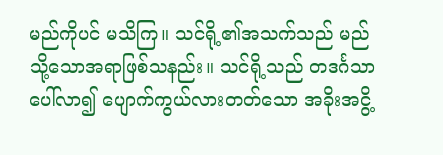မည်ကိုပင် မသိကြ။ သင်ရို့၏အသက်သည် မည်သို့သောအရာဖြစ်သနည်း။ သင်ရို့သည် တဒင်္ဂသာ ပေါ်လာ၍ ပျောက်ကွယ်လားတတ်သော အခိုးအငွိ့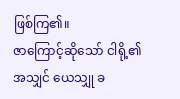ဖြစ်ကြ၏။
ဇာကြောင့်ဆိုသော် ငါရို့၏အသျှင် ယေသျှု ခ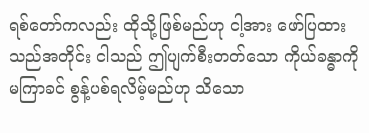ရစ်တော်ကလည်း ထိုသို့ဖြစ်မည်ဟု ငါ့အား ဖော်ပြထားသည်အတိုင်း ငါသည် ဤပျက်စီးတတ်သော ကိုယ်ခန္ဓာကို မကြာခင် စွန့်ပစ်ရလိမ့်မည်ဟု သိသော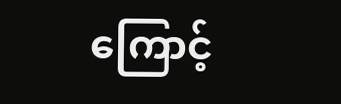ကြောင့်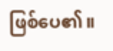ဖြစ်ပေ၏။